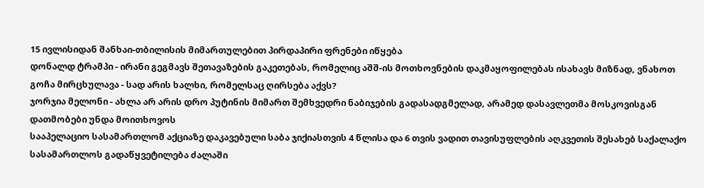15 ივლისიდან შანხაი-თბილისის მიმართულებით პირდაპირი ფრენები იწყება
დონალდ ტრამპი - ირანი გეგმავს შეთავაზების გაკეთებას, რომელიც აშშ-ის მოთხოვნების დაკმაყოფილებას ისახავს მიზნად, ვნახოთ
გოჩა მირცხულავა - სად არის ხალხი, რომელსაც ღირსება აქვს?
ჯორჯია მელონი - ახლა არ არის დრო პუტინის მიმართ შემხვედრი ნაბიჯების გადასადგმელად, არამედ დასავლეთმა მოსკოვისგან დათმობები უნდა მოითხოვოს
სააპელაციო სასამართლომ აქციაზე დაკავებული საბა ჯიქიასთვის 4 წლისა და 6 თვის ვადით თავისუფლების აღკვეთის შესახებ საქალაქო სასამართლოს გადაწყვეტილება ძალაში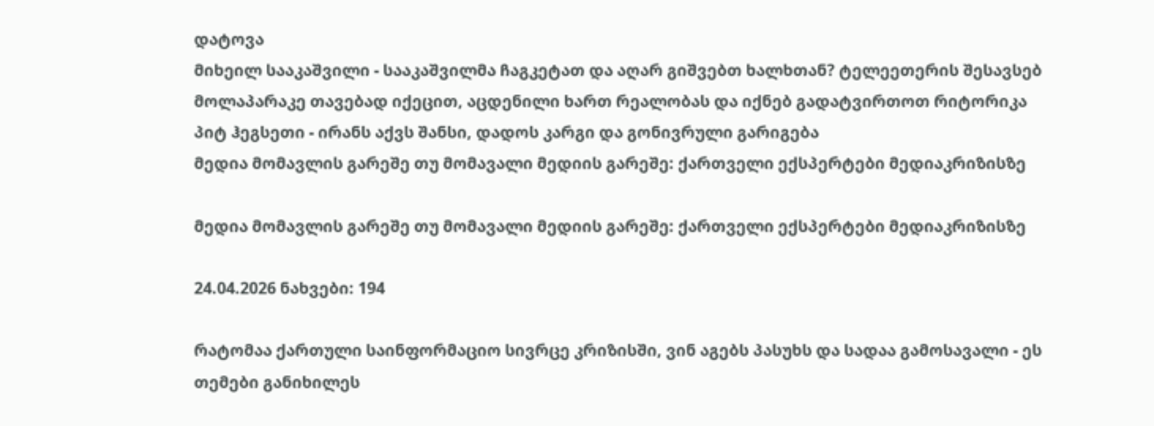დატოვა
მიხეილ სააკაშვილი - სააკაშვილმა ჩაგკეტათ და აღარ გიშვებთ ხალხთან? ტელეეთერის შესავსებ მოლაპარაკე თავებად იქეცით, აცდენილი ხართ რეალობას და იქნებ გადატვირთოთ რიტორიკა
პიტ ჰეგსეთი - ირანს აქვს შანსი, დადოს კარგი და გონივრული გარიგება
მედია მომავლის გარეშე თუ მომავალი მედიის გარეშე: ქართველი ექსპერტები მედიაკრიზისზე

მედია მომავლის გარეშე თუ მომავალი მედიის გარეშე: ქართველი ექსპერტები მედიაკრიზისზე

24.04.2026 ნახვები: 194

რატომაა ქართული საინფორმაციო სივრცე კრიზისში, ვინ აგებს პასუხს და სადაა გამოსავალი - ეს თემები განიხილეს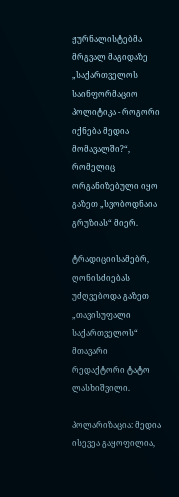ჟურნალისტებმა მრგვალ მაგიდაზე „საქართველოს საინფორმაციო პოლიტიკა - როგორი იქნება მედია მომავალში?“, რომელიც ორგანიზებული იყო გაზეთ „სვობოდნაია გრუზიას“ მიერ.

ტრადიციისამებრ, ღონისძიებას უძღვებოდა გაზეთ „თავისუფალი საქართველოს“ მთავარი რედაქტორი ტატო ლასხიშვილი.

პოლარიზაცია: მედია ისევეა გაყოფილია,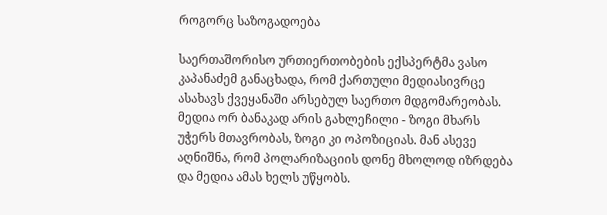როგორც საზოგადოება

საერთაშორისო ურთიერთობების ექსპერტმა ვასო კაპანაძემ განაცხადა, რომ ქართული მედიასივრცე ასახავს ქვეყანაში არსებულ საერთო მდგომარეობას. მედია ორ ბანაკად არის გახლეჩილი - ზოგი მხარს უჭერს მთავრობას, ზოგი კი ოპოზიციას. მან ასევე აღნიშნა, რომ პოლარიზაციის დონე მხოლოდ იზრდება და მედია ამას ხელს უწყობს.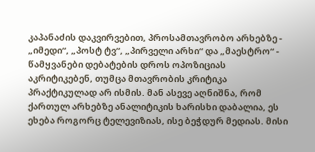კაპანაძის დაკვირვებით, პროსამთავრობო არხებზე - „იმედი“, „პოსტ ტვ“, „პირველი არხი“ და „მაესტრო“ - წამყვანები დებატების დროს ოპოზიციას აკრიტიკებენ, თუმცა მთავრობის კრიტიკა პრაქტიკულად არ ისმის. მან ასევე აღნიშნა, რომ ქართულ არხებზე ანალიტიკის ხარისხი დაბალია, ეს ეხება როგორც ტელევიზიას, ისე ბეჭდურ მედიას. მისი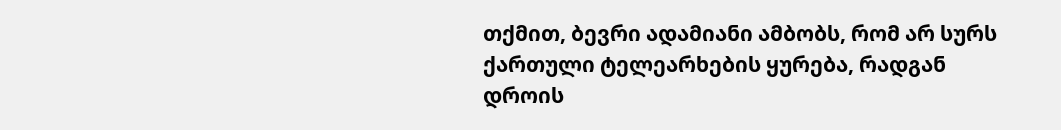თქმით, ბევრი ადამიანი ამბობს, რომ არ სურს ქართული ტელეარხების ყურება, რადგან დროის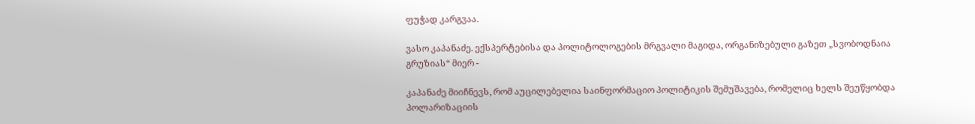ფუჭად კარგვაა.

ვასო კაპანაძე. ექსპერტებისა და პოლიტოლოგების მრგვალი მაგიდა, ორგანიზებული გაზეთ „სვობოდნაია გრუზიას“ მიერ -

კაპანაძე მიიჩნევს, რომ აუცილებელია საინფორმაციო პოლიტიკის შემუშავება, რომელიც ხელს შეუწყობდა პოლარიზაციის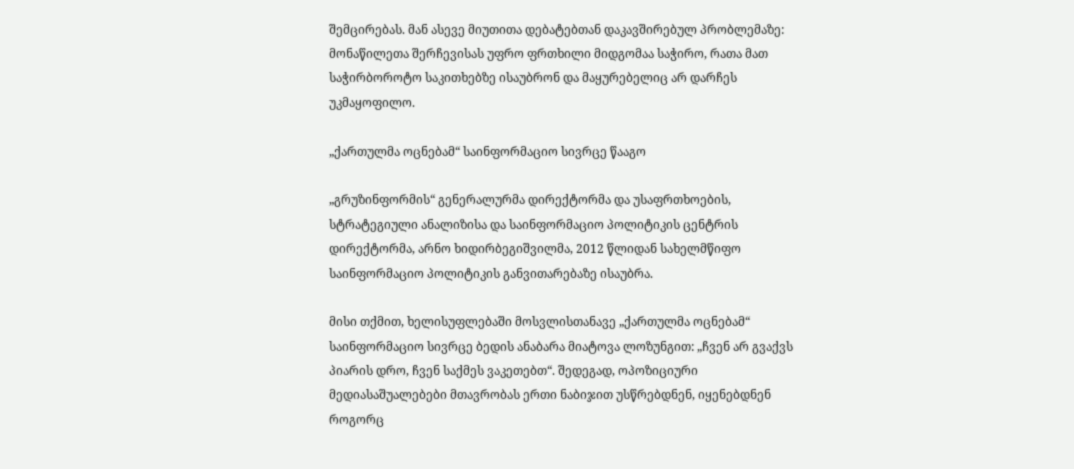შემცირებას. მან ასევე მიუთითა დებატებთან დაკავშირებულ პრობლემაზე: მონაწილეთა შერჩევისას უფრო ფრთხილი მიდგომაა საჭირო, რათა მათ საჭირბოროტო საკითხებზე ისაუბრონ და მაყურებელიც არ დარჩეს უკმაყოფილო.

„ქართულმა ოცნებამ“ საინფორმაციო სივრცე წააგო

„გრუზინფორმის“ გენერალურმა დირექტორმა და უსაფრთხოების, სტრატეგიული ანალიზისა და საინფორმაციო პოლიტიკის ცენტრის დირექტორმა, არნო ხიდირბეგიშვილმა, 2012 წლიდან სახელმწიფო საინფორმაციო პოლიტიკის განვითარებაზე ისაუბრა.

მისი თქმით, ხელისუფლებაში მოსვლისთანავე „ქართულმა ოცნებამ“ საინფორმაციო სივრცე ბედის ანაბარა მიატოვა ლოზუნგით: „ჩვენ არ გვაქვს პიარის დრო, ჩვენ საქმეს ვაკეთებთ“. შედეგად, ოპოზიციური მედიასაშუალებები მთავრობას ერთი ნაბიჯით უსწრებდნენ, იყენებდნენ როგორც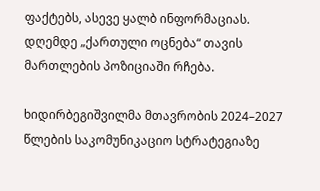ფაქტებს, ასევე ყალბ ინფორმაციას. დღემდე „ქართული ოცნება“ თავის მართლების პოზიციაში რჩება.

ხიდირბეგიშვილმა მთავრობის 2024–2027 წლების საკომუნიკაციო სტრატეგიაზე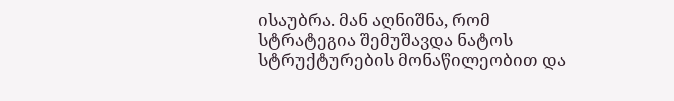ისაუბრა. მან აღნიშნა, რომ სტრატეგია შემუშავდა ნატოს სტრუქტურების მონაწილეობით და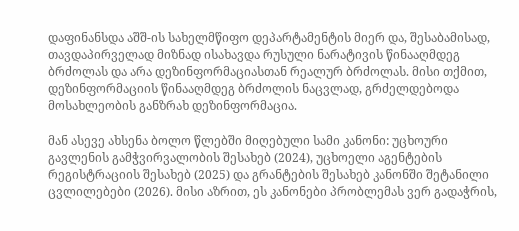დაფინანსდა აშშ-ის სახელმწიფო დეპარტამენტის მიერ და, შესაბამისად, თავდაპირველად მიზნად ისახავდა რუსული ნარატივის წინააღმდეგ ბრძოლას და არა დეზინფორმაციასთან რეალურ ბრძოლას. მისი თქმით, დეზინფორმაციის წინააღმდეგ ბრძოლის ნაცვლად, გრძელდებოდა მოსახლეობის განზრახ დეზინფორმაცია.

მან ასევე ახსენა ბოლო წლებში მიღებული სამი კანონი: უცხოური გავლენის გამჭვირვალობის შესახებ (2024), უცხოელი აგენტების რეგისტრაციის შესახებ (2025) და გრანტების შესახებ კანონში შეტანილი ცვლილებები (2026). მისი აზრით, ეს კანონები პრობლემას ვერ გადაჭრის,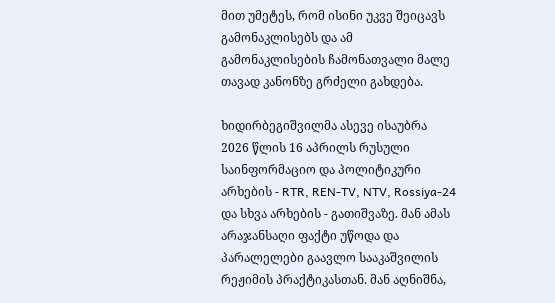მით უმეტეს, რომ ისინი უკვე შეიცავს გამონაკლისებს და ამ გამონაკლისების ჩამონათვალი მალე თავად კანონზე გრძელი გახდება.

ხიდირბეგიშვილმა ასევე ისაუბრა 2026 წლის 16 აპრილს რუსული საინფორმაციო და პოლიტიკური არხების - RTR, REN-TV, NTV, Rossiya-24 და სხვა არხების - გათიშვაზე. მან ამას არაჯანსაღი ფაქტი უწოდა და პარალელები გაავლო სააკაშვილის რეჟიმის პრაქტიკასთან. მან აღნიშნა,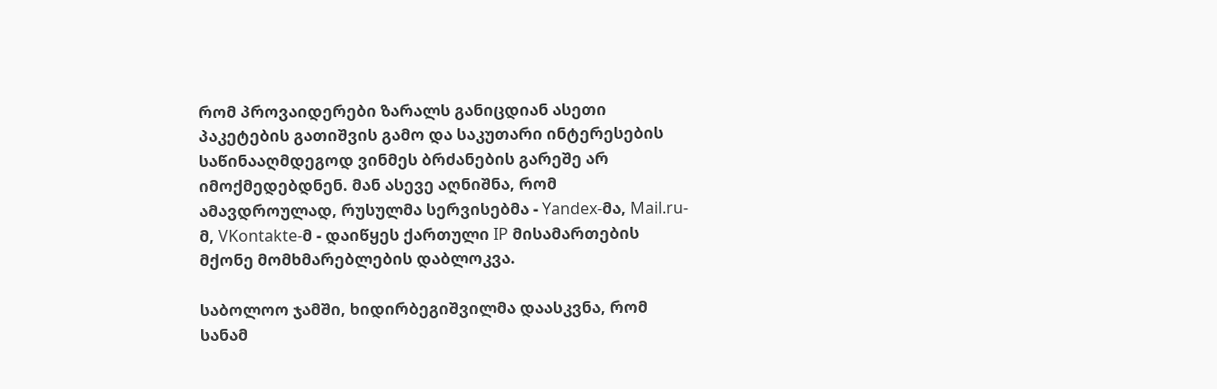რომ პროვაიდერები ზარალს განიცდიან ასეთი პაკეტების გათიშვის გამო და საკუთარი ინტერესების საწინააღმდეგოდ ვინმეს ბრძანების გარეშე არ იმოქმედებდნენ. მან ასევე აღნიშნა, რომ ამავდროულად, რუსულმა სერვისებმა - Yandex-მა, Mail.ru-მ, VKontakte-მ - დაიწყეს ქართული IP მისამართების მქონე მომხმარებლების დაბლოკვა.

საბოლოო ჯამში, ხიდირბეგიშვილმა დაასკვნა, რომ სანამ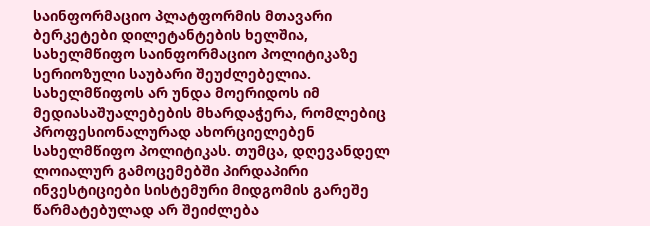საინფორმაციო პლატფორმის მთავარი ბერკეტები დილეტანტების ხელშია, სახელმწიფო საინფორმაციო პოლიტიკაზე სერიოზული საუბარი შეუძლებელია. სახელმწიფოს არ უნდა მოერიდოს იმ მედიასაშუალებების მხარდაჭერა, რომლებიც პროფესიონალურად ახორციელებენ სახელმწიფო პოლიტიკას. თუმცა, დღევანდელ ლოიალურ გამოცემებში პირდაპირი ინვესტიციები სისტემური მიდგომის გარეშე წარმატებულად არ შეიძლება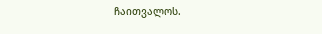ჩაითვალოს.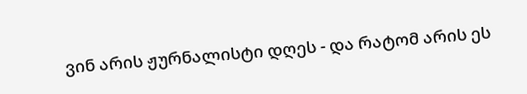ვინ არის ჟურნალისტი დღეს - და რატომ არის ეს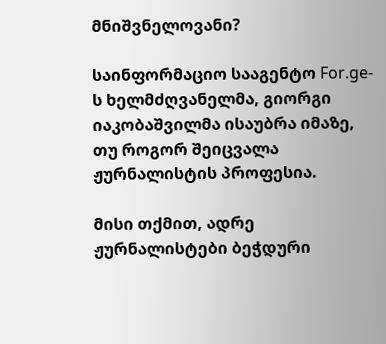მნიშვნელოვანი?

საინფორმაციო სააგენტო For.ge-ს ხელმძღვანელმა, გიორგი იაკობაშვილმა ისაუბრა იმაზე, თუ როგორ შეიცვალა ჟურნალისტის პროფესია.

მისი თქმით, ადრე ჟურნალისტები ბეჭდური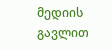მედიის გავლით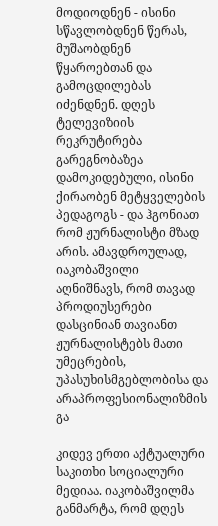მოდიოდნენ - ისინი სწავლობდნენ წერას, მუშაობდნენ წყაროებთან და გამოცდილებას იძენდნენ. დღეს ტელევიზიის რეკრუტირება გარეგნობაზეა დამოკიდებული, ისინი ქირაობენ მეტყველების პედაგოგს - და ჰგონიათ რომ ჟურნალისტი მზად არის. ამავდროულად, იაკობაშვილი აღნიშნავს, რომ თავად პროდიუსერები დასცინიან თავიანთ ჟურნალისტებს მათი უმეცრების, უპასუხისმგებლობისა და არაპროფესიონალიზმის გა

კიდევ ერთი აქტუალური საკითხი სოციალური მედიაა. იაკობაშვილმა განმარტა, რომ დღეს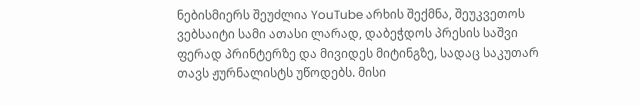ნებისმიერს შეუძლია YouTube არხის შექმნა, შეუკვეთოს ვებსაიტი სამი ათასი ლარად, დაბეჭდოს პრესის საშვი ფერად პრინტერზე და მივიდეს მიტინგზე, სადაც საკუთარ თავს ჟურნალისტს უწოდებს. მისი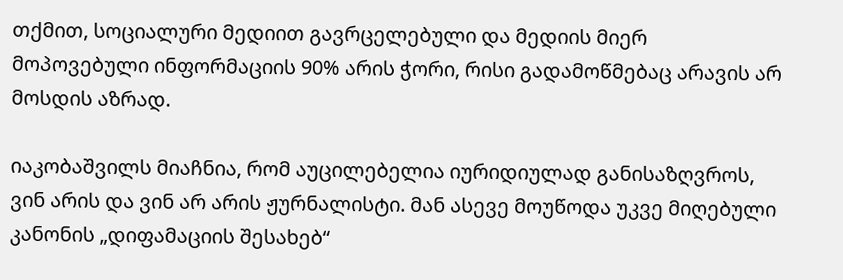თქმით, სოციალური მედიით გავრცელებული და მედიის მიერ მოპოვებული ინფორმაციის 90% არის ჭორი, რისი გადამოწმებაც არავის არ მოსდის აზრად.

იაკობაშვილს მიაჩნია, რომ აუცილებელია იურიდიულად განისაზღვროს, ვინ არის და ვინ არ არის ჟურნალისტი. მან ასევე მოუწოდა უკვე მიღებული კანონის „დიფამაციის შესახებ“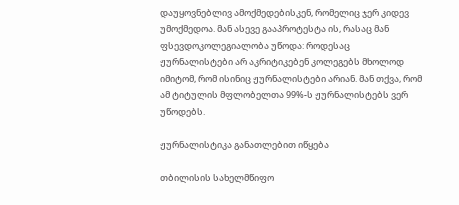დაუყოვნებლივ ამოქმედებისკენ, რომელიც ჯერ კიდევ უმოქმედოა. მან ასევე გააპროტესტა ის, რასაც მან ფსევდოკოლეგიალობა უწოდა: როდესაც ჟურნალისტები არ აკრიტიკებენ კოლეგებს მხოლოდ იმიტომ, რომ ისინიც ჟურნალისტები არიან. მან თქვა, რომ ამ ტიტულის მფლობელთა 99%-ს ჟურნალისტებს ვერ უწოდებს.

ჟურნალისტიკა განათლებით იწყება

თბილისის სახელმწიფო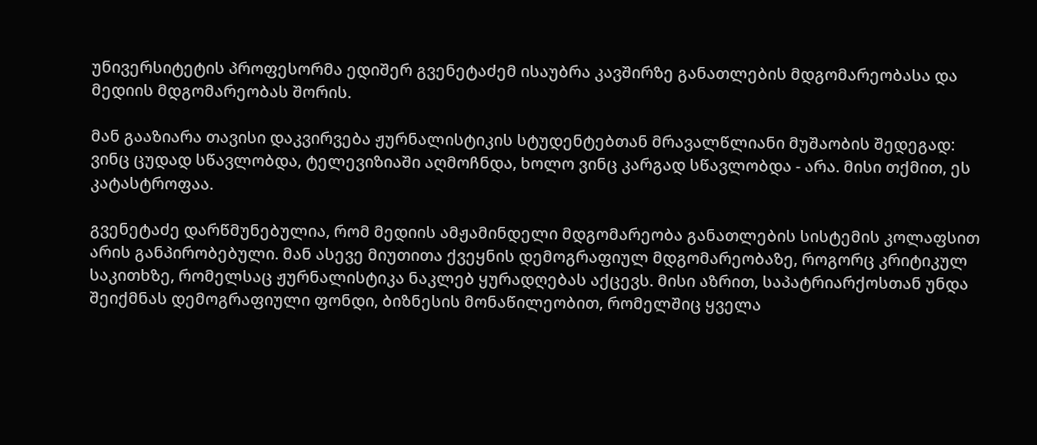უნივერსიტეტის პროფესორმა ედიშერ გვენეტაძემ ისაუბრა კავშირზე განათლების მდგომარეობასა და მედიის მდგომარეობას შორის.

მან გააზიარა თავისი დაკვირვება ჟურნალისტიკის სტუდენტებთან მრავალწლიანი მუშაობის შედეგად: ვინც ცუდად სწავლობდა, ტელევიზიაში აღმოჩნდა, ხოლო ვინც კარგად სწავლობდა - არა. მისი თქმით, ეს კატასტროფაა.

გვენეტაძე დარწმუნებულია, რომ მედიის ამჟამინდელი მდგომარეობა განათლების სისტემის კოლაფსით არის განპირობებული. მან ასევე მიუთითა ქვეყნის დემოგრაფიულ მდგომარეობაზე, როგორც კრიტიკულ საკითხზე, რომელსაც ჟურნალისტიკა ნაკლებ ყურადღებას აქცევს. მისი აზრით, საპატრიარქოსთან უნდა შეიქმნას დემოგრაფიული ფონდი, ბიზნესის მონაწილეობით, რომელშიც ყველა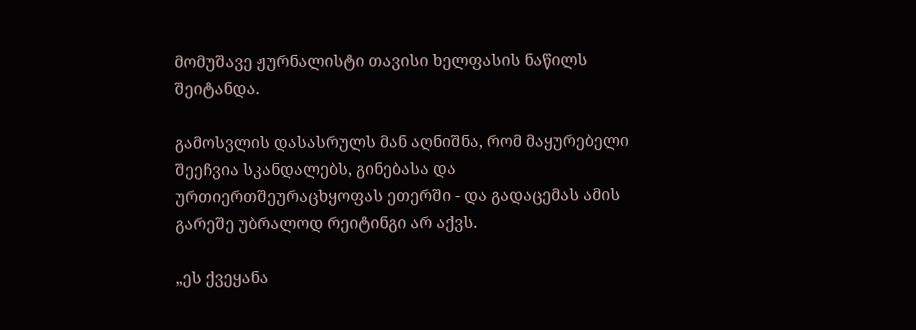მომუშავე ჟურნალისტი თავისი ხელფასის ნაწილს შეიტანდა.

გამოსვლის დასასრულს მან აღნიშნა, რომ მაყურებელი შეეჩვია სკანდალებს, გინებასა და ურთიერთშეურაცხყოფას ეთერში - და გადაცემას ამის გარეშე უბრალოდ რეიტინგი არ აქვს.

„ეს ქვეყანა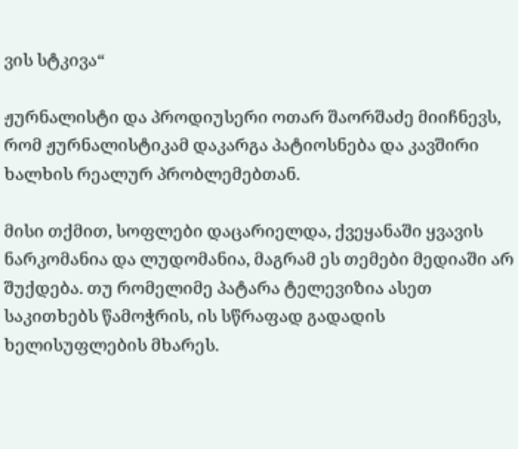ვის სტკივა“

ჟურნალისტი და პროდიუსერი ოთარ შაორშაძე მიიჩნევს, რომ ჟურნალისტიკამ დაკარგა პატიოსნება და კავშირი ხალხის რეალურ პრობლემებთან.

მისი თქმით, სოფლები დაცარიელდა, ქვეყანაში ყვავის ნარკომანია და ლუდომანია, მაგრამ ეს თემები მედიაში არ შუქდება. თუ რომელიმე პატარა ტელევიზია ასეთ საკითხებს წამოჭრის, ის სწრაფად გადადის ხელისუფლების მხარეს.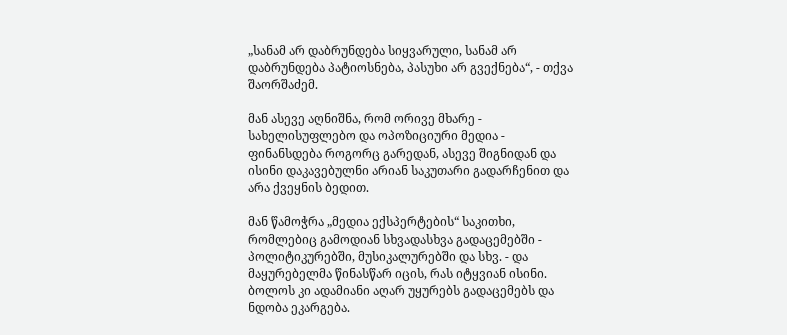„სანამ არ დაბრუნდება სიყვარული, სანამ არ დაბრუნდება პატიოსნება, პასუხი არ გვექნება“, - თქვა შაორშაძემ.

მან ასევე აღნიშნა, რომ ორივე მხარე - სახელისუფლებო და ოპოზიციური მედია - ფინანსდება როგორც გარედან, ასევე შიგნიდან და ისინი დაკავებულნი არიან საკუთარი გადარჩენით და არა ქვეყნის ბედით.

მან წამოჭრა „მედია ექსპერტების“ საკითხი, რომლებიც გამოდიან სხვადასხვა გადაცემებში - პოლიტიკურებში, მუსიკალურებში და სხვ. - და მაყურებელმა წინასწარ იცის, რას იტყვიან ისინი. ბოლოს კი ადამიანი აღარ უყურებს გადაცემებს და ნდობა ეკარგება.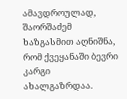ამავდროულად, შაორშაძემ ხაზგასმით აღნიშნა, რომ ქვეყანაში ბევრი კარგი ახალგაზრდაა.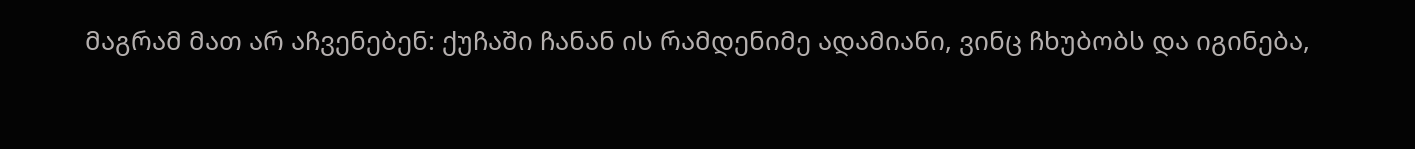მაგრამ მათ არ აჩვენებენ: ქუჩაში ჩანან ის რამდენიმე ადამიანი, ვინც ჩხუბობს და იგინება,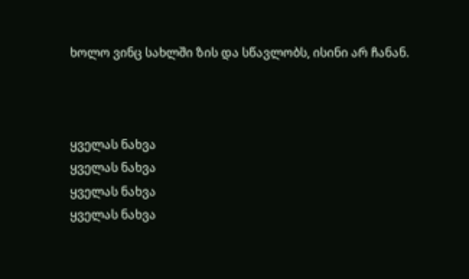ხოლო ვინც სახლში ზის და სწავლობს, ისინი არ ჩანან.



ყველას ნახვა
ყველას ნახვა
ყველას ნახვა
ყველას ნახვა